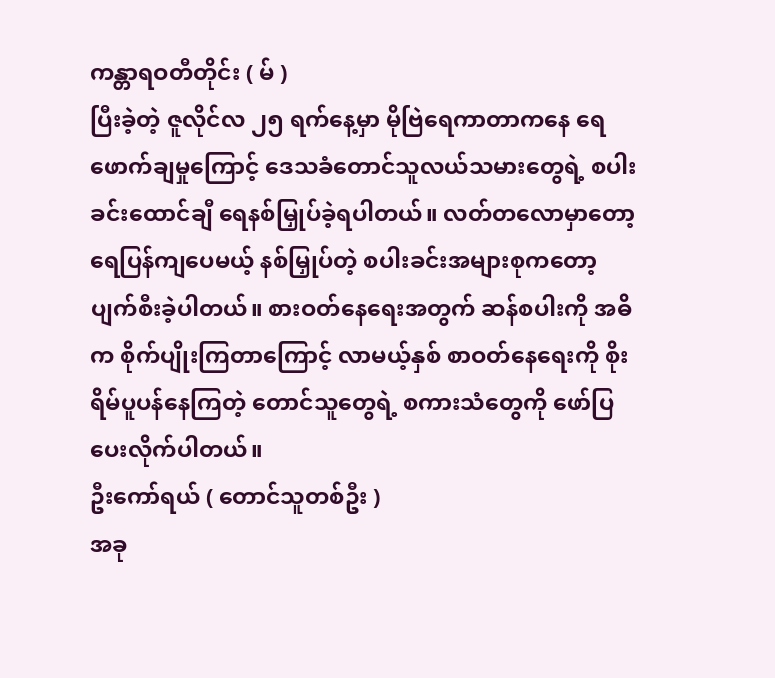ကန္တာရဝတီတိုင်း ( မ် )
ပြီးခဲ့တဲ့ ဇူလိုင်လ ၂၅ ရက်နေ့မှာ မိုဗြဲရေကာတာကနေ ရေဖောက်ချမှုကြောင့် ဒေသခံတောင်သူလယ်သမားတွေရဲ့ စပါးခင်းထောင်ချီ ရေနစ်မြှုပ်ခဲ့ရပါတယ်။ လတ်တလောမှာတော့ ရေပြန်ကျပေမယ့် နစ်မြှုပ်တဲ့ စပါးခင်းအများစုကတော့ ပျက်စီးခဲ့ပါတယ်။ စားဝတ်နေရေးအတွက် ဆန်စပါးကို အဓိက စိုက်ပျိုးကြတာကြောင့် လာမယ့်နှစ် စာဝတ်နေရေးကို စိုးရိမ်ပူပန်နေကြတဲ့ တောင်သူတွေရဲ့ စကားသံတွေကို ဖော်ပြပေးလိုက်ပါတယ်။
ဦးကော်ရယ် ( တောင်သူတစ်ဦး )
အခု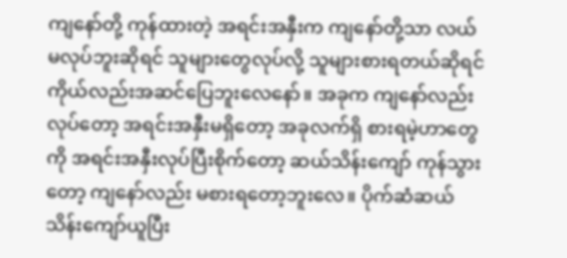ကျနော်တို့ ကုန်ထားတဲ့ အရင်းအနှီးက ကျနော်တို့သာ လယ်မလုပ်ဘူးဆိုရင် သူများတွေလုပ်လို့ သူများစားရတယ်ဆိုရင် ကိုယ်လည်းအဆင်ပြေဘူးလေနော်။ အခုက ကျနော်လည်း လုပ်တော့ အရင်းအနှီးမရှိတော့ အခုလက်ရှိ စားရမဲ့ဟာတွေကို အရင်းအနှီးလုပ်ပြီးစိုက်တော့ ဆယ်သိန်းကျော် ကုန်သွားတော့ ကျနော်လည်း မစားရတော့ဘူးလေ။ ပိုက်ဆံဆယ်သိန်းကျော်ယူပြီး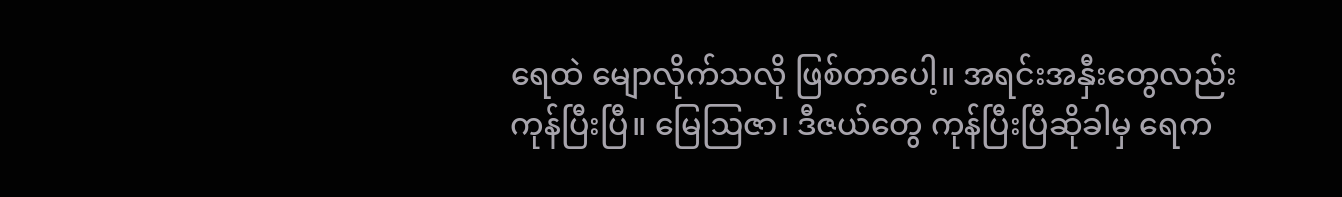ရေထဲ မျောလိုက်သလို ဖြစ်တာပေါ့။ အရင်းအနှီးတွေလည်း ကုန်ပြီးပြီ။ မြေဩဇာ၊ ဒီဇယ်တွေ ကုန်ပြီးပြီဆိုခါမှ ရေက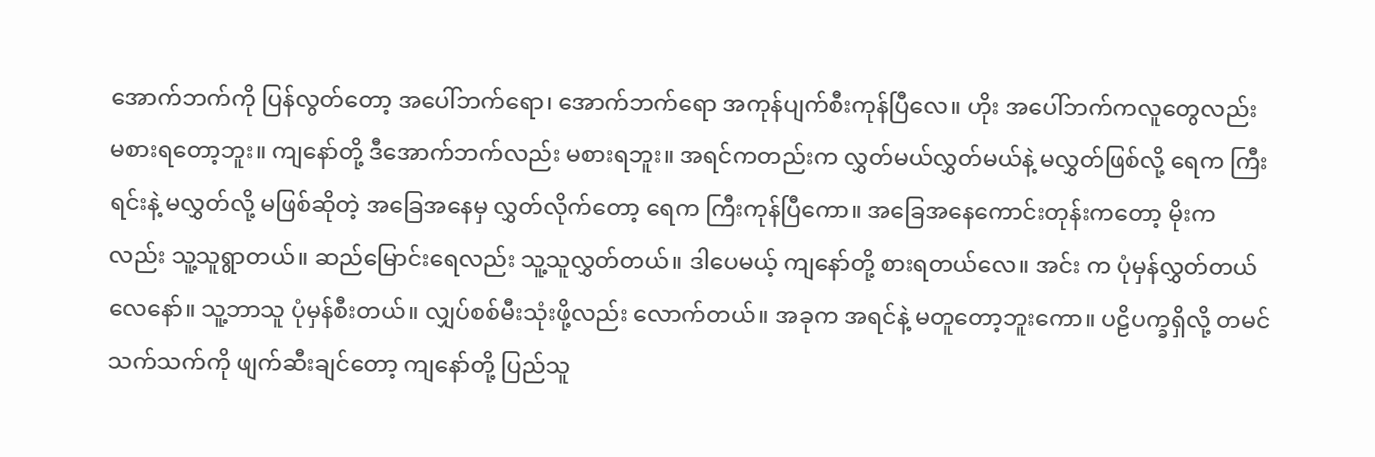အောက်ဘက်ကို ပြန်လွတ်တော့ အပေါ်ဘက်ရော၊ အောက်ဘက်ရော အကုန်ပျက်စီးကုန်ပြီလေ။ ဟိုး အပေါ်ဘက်ကလူတွေလည်း မစားရတော့ဘူး။ ကျနော်တို့ ဒီအောက်ဘက်လည်း မစားရဘူး။ အရင်ကတည်းက လွှတ်မယ်လွှတ်မယ်နဲ့ မလွှတ်ဖြစ်လို့ ရေက ကြီးရင်းနဲ့ မလွှတ်လို့ မဖြစ်ဆိုတဲ့ အခြေအနေမှ လွှတ်လိုက်တော့ ရေက ကြီးကုန်ပြီကော။ အခြေအနေကောင်းတုန်းကတော့ မိုးကလည်း သူ့သူရွာတယ်။ ဆည်မြောင်းရေလည်း သူ့သူလွှတ်တယ်။ ဒါပေမယ့် ကျနော်တို့ စားရတယ်လေ။ အင်း က ပုံမှန်လွှတ်တယ်လေနော်။ သူ့ဘာသူ ပုံမှန်စီးတယ်။ လျှပ်စစ်မီးသုံးဖို့လည်း လောက်တယ်။ အခုက အရင်နဲ့ မတူတော့ဘူးကော။ ပဠိပက္ခရှိလို့ တမင်သက်သက်ကို ဖျက်ဆီးချင်တော့ ကျနော်တို့ ပြည်သူ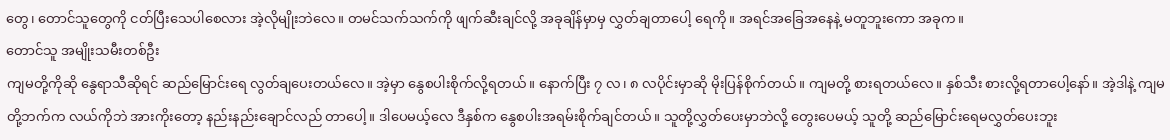တွေ၊ တောင်သူတွေကို ငတ်ပြီးသေပါစေလား အဲ့လိုမျိုးဘဲလေ။ တမင်သက်သက်ကို ဖျက်ဆီးချင်လို့ အခုချိန်မှာမှ လွှတ်ချတာပေါ့ ရေကို။ အရင်အခြေအနေနဲ့ မတူဘူးကော အခုက။
တောင်သူ အမျိုးသမီးတစ်ဦး
ကျမတို့ကိုဆို နွေရာသီဆိုရင် ဆည်မြောင်းရေ လွတ်ချပေးတယ်လေ။ အဲ့မှာ နွေစပါးစိုက်လို့ရတယ်။ နောက်ပြီး ၇ လ၊ ၈ လပိုင်းမှာဆို မိုးပြန်စိုက်တယ်။ ကျမတို့ စားရတယ်လေ။ နှစ်သီး စားလို့ရတာပေါ့နော်။ အဲ့ဒါနဲ့ ကျမတို့ဘက်က လယ်ကိုဘဲ အားကိုးတော့ နည်းနည်းချောင်လည် တာပေါ့။ ဒါပေမယ့်လေ ဒီနှစ်က နွေစပါးအရမ်းစိုက်ချင်တယ်။ သူတို့လွှတ်ပေးမှာဘဲလို့ တွေးပေမယ့် သူတို့ ဆည်မြောင်းရေမလွှတ်ပေးဘူး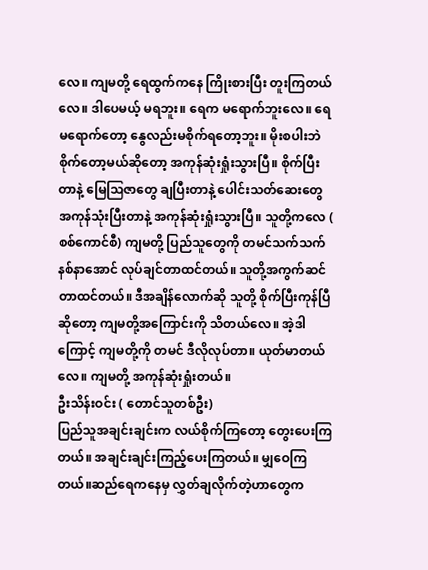လေ။ ကျမတို့ ရေထွက်ကနေ ကြိုးစားပြီး တူးကြတယ်လေ။ ဒါပေမယ့် မရဘူး။ ရေက မရောက်ဘူးလေ။ ရေမရောက်တော့ နွေလည်းမစိုက်ရတော့ဘူး။ မိုးစပါးဘဲစိုက်တော့မယ်ဆိုတော့ အကုန်ဆုံးရှုံးသွားပြီ။ စိုက်ပြီးတာနဲ့ မြေဩဇာတွေ ချပြီးတာနဲ့ ပေါင်းသတ်ဆေးတွေ အကုန်သုံးပြီးတာနဲ့ အကုန်ဆုံးရှုံးသွားပြီ။ သူတို့ကလေ ( စစ်ကောင်စီ) ကျမတို့ ပြည်သူတွေကို တမင်သက်သက် နစ်နာအောင် လုပ်ချင်တာထင်တယ်။ သူတို့အကွက်ဆင်တာထင်တယ်။ ဒီအချိန်လောက်ဆို သူတို့ စိုက်ပြီးကုန်ပြီဆိုတော့ ကျမတို့အကြောင်းကို သိတယ်လေ။ အဲ့ဒါကြောင့် ကျမတို့ကို တမင် ဒီလိုလုပ်တာ။ ယုတ်မာတယ်လေ။ ကျမတို့ အကုန်ဆုံးရှုံးတယ်။
ဦးသိန်းဝင်း ( တောင်သူတစ်ဦး)
ပြည်သူအချင်းချင်းက လယ်စိုက်ကြတော့ တွေးပေးကြတယ်။ အချင်းချင်းကြည့်ပေးကြတယ်။ မျှဝေကြတယ်။ဆည်ရေကနေမှ လွှတ်ချလိုက်တဲ့ဟာတွေက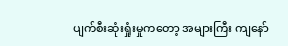ပျက်စီးဆုံးရှုံးမှုကတော့ အများကြီး ကျနော်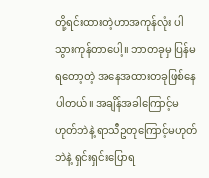တို့ရင်းထားတဲ့ဟာအကုန်လုံး ပါသွားကုန်တာပေါ့။ ဘာတခုမှ ပြန်မရတော့တဲ့ အနေအထားတခုဖြစ်နေပါတယ်။ အချိန်အခါကြောင့်မဟုတ်ဘဲနဲ့ ရာသီဥတုကြောင့်မဟုတ်ဘဲနဲ့ ရှင်းရှင်းပြောရ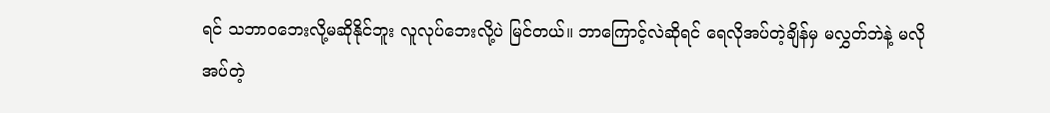ရင် သဘာဝဘေးလို့မဆိုနိုင်ဘူး လူလုပ်ဘေးလို့ပဲ မြင်တယ်။ ဘာကြောင့်လဲဆိုရင် ရေလိုအပ်တဲ့ချိန်မှ မလွှတ်ဘဲနဲ့ မလိုအပ်တဲ့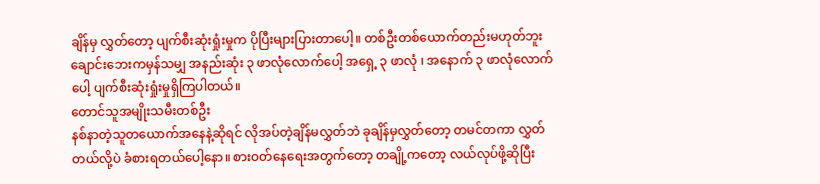ချိန်မှ လွှတ်တော့ ပျက်စီးဆုံးရှုံးမှုက ပိုပြီးများပြားတာပေါ့။ တစ်ဦးတစ်ယောက်တည်းမဟုတ်ဘူး ချောင်းဘေးကမှန်သမျှ အနည်းဆုံး ၃ ဖာလုံလောက်ပေါ့ အရှေ့ ၃ ဖာလုံ ၊ အနောက် ၃ ဖာလုံလောက်ပေါ့ ပျက်စီးဆုံးရှုံးမှုရှိကြပါတယ်။
တောင်သူအမျိုးသမီးတစ်ဦး
နစ်နာတဲ့သူတယောက်အနေနဲ့ဆိုရင် လိုအပ်တဲ့ချိန်မလွှတ်ဘဲ ခုချိန်မှလွှတ်တော့ တမင်တကာ လွှတ်တယ်လို့ပဲ ခံစားရတယ်ပေါ့နော။ စားဝတ်နေရေးအတွက်တော့ တချို့ကတော့ လယ်လုပ်ဖို့ဆိုပြီး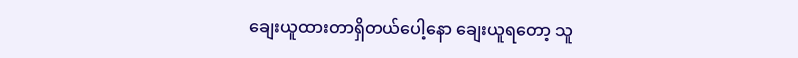ချေးယူထားတာရှိတယ်ပေါ့နော ချေးယူရတော့ သူ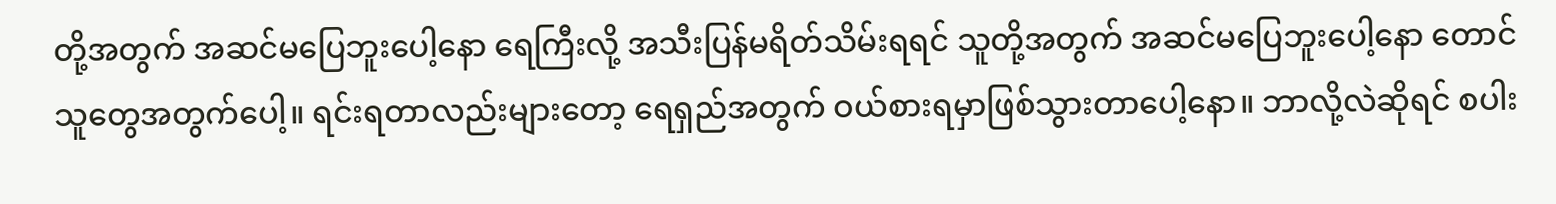တို့အတွက် အဆင်မပြေဘူးပေါ့နော ရေကြီးလို့ အသီးပြန်မရိတ်သိမ်းရရင် သူတို့အတွက် အဆင်မပြေဘူးပေါ့နော တောင်သူတွေအတွက်ပေါ့။ ရင်းရတာလည်းများတော့ ရေရှည်အတွက် ဝယ်စားရမှာဖြစ်သွားတာပေါ့နော။ ဘာလို့လဲဆိုရင် စပါး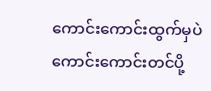ကောင်းကောင်းထွက်မှပဲ ကောင်းကောင်းတင်ပို့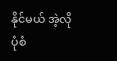နိုင်မယ် အဲ့လိုပုံစံ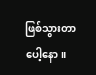ဖြစ်သွားတာပေါ့နော။